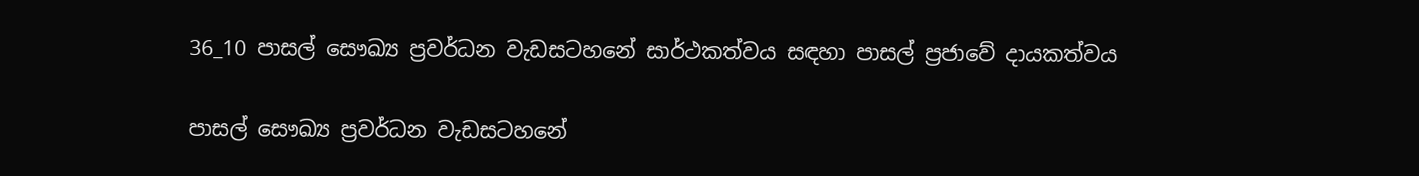36_10 පාසල් සෞඛ්‍ය ප්‍රවර්ධන වැඩසටහනේ සාර්ථකත්වය සඳහා පාසල් ප්‍රජාවේ දායකත්වය

පාසල් සෞඛ්‍ය ප්‍රවර්ධන වැඩසටහනේ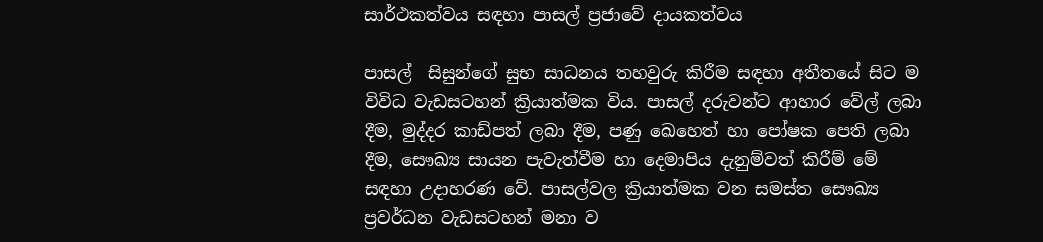සාර්ථකත්වය සඳහා පාසල් ප්‍රජාවේ දායකත්වය

පාසල්  සිසුන්ගේ සුභ සාධනය තහවුරු කිරීම සඳහා අතීතයේ සිට ම විවිධ වැඩසටහන් ක්‍රියාත්මක විය. පාසල් දරුවන්ට ආහාර වේල් ලබා දීම, මුද්දර කාඩ්පත් ලබා දීම, පණු ඛෙහෙත් හා පෝෂක පෙති ලබා දීම, සෞඛ්‍ය සායන පැවැත්වීම හා දෙමාපිය දැනුම්වත් කිරීම් මේ සඳහා උදාහරණ වේ. පාසල්වල ක්‍රියාත්මක වන සමස්ත සෞඛ්‍ය ප්‍රවර්ධන වැඩසටහන් මනා ව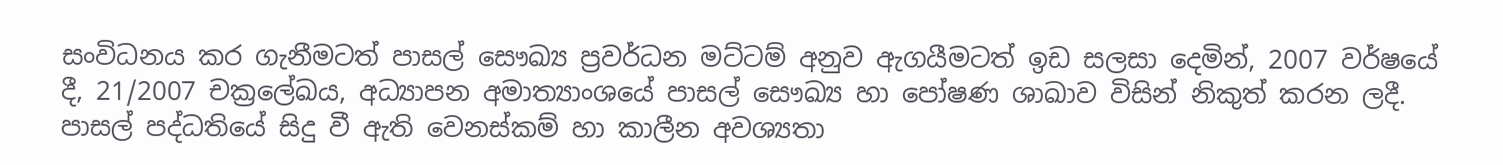සංවිධනය කර ගැනීමටත් පාසල් සෞඛ්‍ය ප්‍රවර්ධන මට්ටම් අනුව ඇගයීමටත් ඉඩ සලසා දෙමින්, 2007 වර්ෂයේ දී, 21/2007 චක්‍රලේඛය, අධ්‍යාපන අමාත්‍යාංශයේ පාසල් සෞඛ්‍ය හා පෝෂණ ශාඛාව විසින් නිකුත් කරන ලදී. පාසල් පද්ධතියේ සිදු වී ඇති වෙනස්කම් හා කාලීන අවශ්‍යතා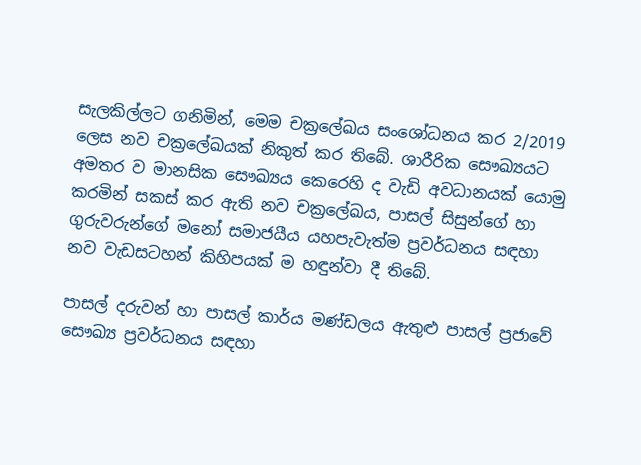සැලකිල්ලට ගනිමින්, මෙම චක්‍රලේඛය සංශෝධනය කර 2/2019 ලෙස නව චක්‍රලේඛයක් නිකුත් කර තිබේ. ශාරීරික සෞඛ්‍යයට අමතර ව මානසික සෞඛ්‍යය කෙරෙහි ද වැඩි අවධානයක් යොමු කරමින් සකස් කර ඇති නව චක්‍රලේඛය, පාසල් සිසුන්ගේ හා ගුරුවරුන්ගේ මනෝ සමාජයීය යහපැවැත්ම ප්‍රවර්ධනය සඳහා නව වැඩසටහන් කිහිපයක් ම හඳුන්වා දී තිබේ.

පාසල් දරුවන් හා පාසල් කාර්ය මණ්ඩලය ඇතුළු පාසල් ප්‍රජාවේ සෞඛ්‍ය ප්‍රවර්ධනය සඳහා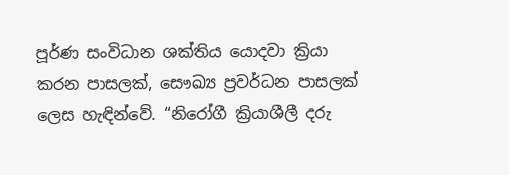පූර්ණ සංවිධාන ශක්තිය යොදවා ක්‍රියා කරන පාසලක්, සෞඛ්‍ය ප්‍රවර්ධන පාසලක් ලෙස හැඳින්වේ. “නිරෝගී ක්‍රියාශීලී දරු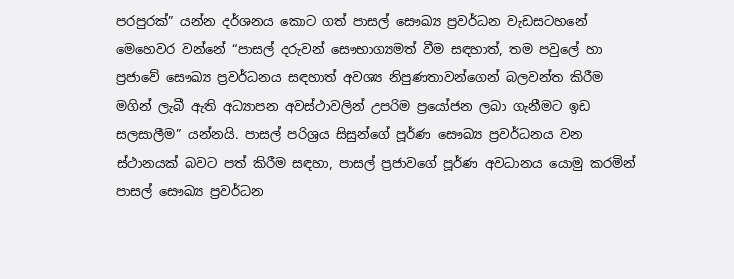පරපුරක්” යන්න දර්ශනය කොට ගත් පාසල් සෞඛ්‍ය ප්‍රවර්ධන වැඩසටහනේ මෙහෙවර වන්නේ “පාසල් දරුවන් සෞභාග්‍යමත් වීම සඳහාත්, තම පවුලේ හා ප්‍රජාවේ සෞඛ්‍ය ප්‍රවර්ධනය සඳහාත් අවශ්‍ය නිපුණතාවන්ගෙන් බලවන්ත කිරීම මගින් ලැබී ඇති අධ්‍යාපන අවස්ථාවලින් උපරිම ප්‍රයෝජන ලබා ගැනීමට ඉඩ සලසාලීම” යන්නයි. පාසල් පරිශ්‍රය සිසුන්ගේ පූර්ණ සෞඛ්‍ය ප්‍රවර්ධනය වන ස්ථානයක් බවට පත් කිරීම සඳහා, පාසල් ප්‍රජාවගේ පූර්ණ අවධානය යොමු කරමින් පාසල් සෞඛ්‍ය ප්‍රවර්ධන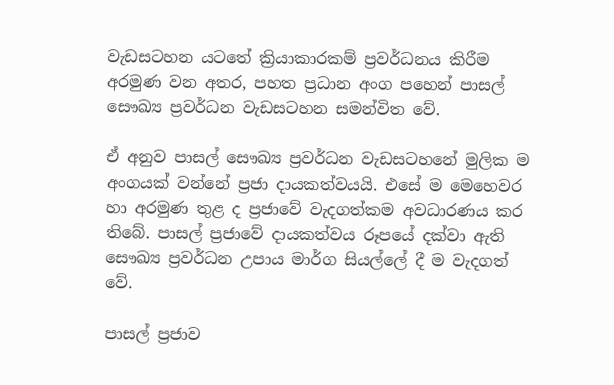වැඩසටහන යටතේ ක්‍රියාකාරකම් ප්‍රවර්ධනය කිරීම අරමුණ වන අතර, පහත ප්‍රධාන අංග පහෙන් පාසල් සෞඛ්‍ය ප්‍රවර්ධන වැඩසටහන සමන්විත වේ.

ඒ අනුව පාසල් සෞඛ්‍ය ප්‍රවර්ධන වැඩසටහනේ මුලික ම අංගයක් වන්නේ ප්‍රජා දායකත්වයයි. එසේ ම මෙහෙවර හා අරමුණ තුළ ද ප්‍රජාවේ වැදගත්කම අවධාරණය කර තිබේ. පාසල් ප්‍රජාවේ දායකත්වය රූපයේ දක්වා ඇති සෞඛ්‍ය ප්‍රවර්ධන උපාය මාර්ග සියල්ලේ දී ම වැදගත් වේ.

පාසල් ප්‍රජාව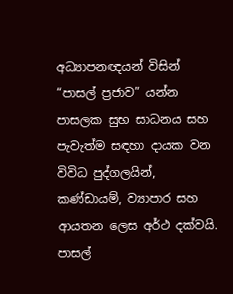අධ්‍යාපනඥයන් විසින්  “පාසල් ප්‍රජාව” යන්න පාසලක සුභ සාධනය සහ පැවැත්ම සඳහා දායක වන  විවිධ පුද්ගලයින්, කණ්ඩායම්, ව්‍යාපාර සහ ආයතන ලෙස අර්ථ දක්වයි. පාසල්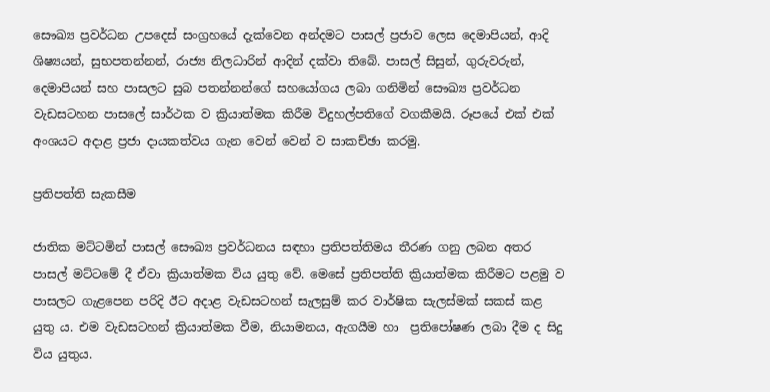සෞඛ්‍ය ප්‍රවර්ධන උපදෙස් සංග්‍රහයේ දැක්වෙන අන්දමට පාසල් ප්‍රජාව ලෙස දෙමාපියන්, ආදි ශිෂ්‍යයන්, සුභපතන්නන්, රාජ්‍ය නිලධාරින් ආදින් දක්වා තිබේ. පාසල් සිසුන්, ගුරුවරුන්, දෙමාපියන් සහ පාසලට සුබ පතන්නන්ගේ සහයෝගය ලබා ගනිමින් සෞඛ්‍ය ප්‍රවර්ධන වැඩසටහන පාසලේ සාර්ථක ව ක්‍රියාත්මක කිරීම විදුහල්පතිගේ වගකීමයි. රූපයේ එක් එක් අංශයට අදාළ ප්‍රජා දායකත්වය ගැන වෙන් වෙන් ව සාකච්ඡා කරමු.

ප්‍රතිපත්ති සැකසීම

ජාතික මට්ටමින් පාසල් සෞඛ්‍ය ප්‍රවර්ධනය සඳහා ප්‍රතිපත්තිමය තීරණ ගනු ලබන අතර පාසල් මට්ටමේ දී ඒවා ක්‍රියාත්මක විය යුතු වේ. මෙසේ ප්‍රතිපත්ති ක්‍රියාත්මක කිරීමට පළමු ව පාසලට ගැළපෙන පරිදි ඊට අදාළ වැඩසටහන් සැලසුම් කර වාර්ෂික සැලස්මක් සකස් කළ යුතු ය. එම වැඩසටහන් ක්‍රියාත්මක වීම, නියාමනය, ඇගයීම හා  ප්‍රතිපෝෂණ ලබා දීම ද සිදු විය යුතුය.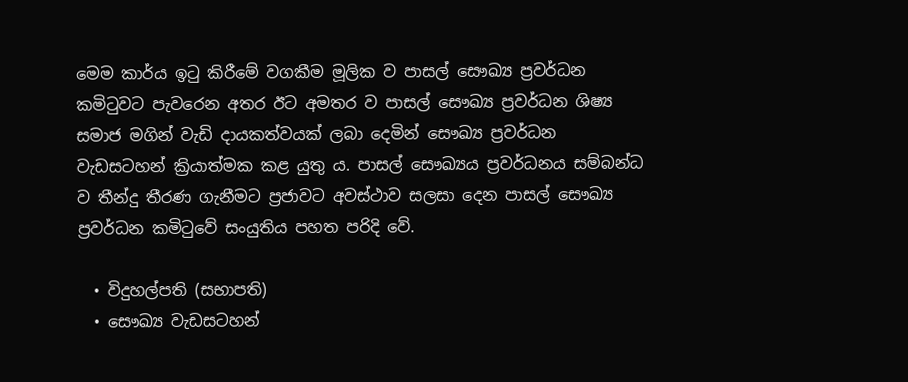මෙම කාර්ය ඉටු කිරීමේ වගකීම මූලික ව පාසල් සෞඛ්‍ය ප්‍රවර්ධන කමිටුවට පැවරෙන අතර ඊට අමතර ව පාසල් සෞඛ්‍ය ප්‍රවර්ධන ශිෂ්‍ය සමාජ මගින් වැඩි දායකත්වයක් ලබා දෙමින් සෞඛ්‍ය ප්‍රවර්ධන වැඩසටහන් ක්‍රියාත්මක කළ යුතු ය. පාසල් සෞඛ්‍යය ප්‍රවර්ධනය සම්බන්ධ ව තීන්දු තීරණ ගැනීමට ප්‍රජාවට අවස්ථාව සලසා දෙන පාසල් සෞඛ්‍ය ප්‍රවර්ධන කමිටුවේ සංයුතිය පහත පරිදි වේ.

  • විදුහල්පති (සභාපති)
  • සෞඛ්‍ය වැඩසටහන්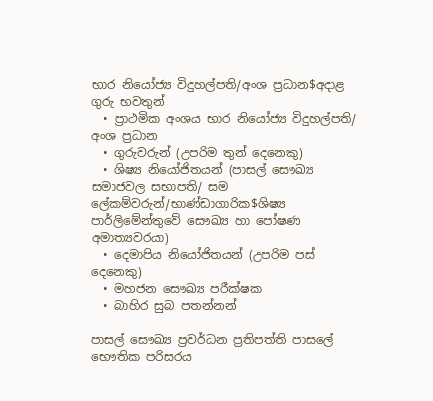භාර නියෝජ්‍ය විදුහල්පති/අංශ ප්‍රධාන$අදාළ ගුරු භවතුන්
  • ප්‍රාථමික අංශය භාර නියෝජ්‍ය විදුහල්පති/ අංශ ප්‍රධාන
  • ගුරුවරුන් (උපරිම තුන් දෙනෙකු)
  • ශිෂ්‍ය නියෝජිතයන් (පාසල් සෞඛ්‍ය සමාජවල සභාපති/ සම ලේකම්වරුන්/භාණ්ඩාගාරික$ශිෂ්‍ය පාර්ලිමේන්තුවේ සෞඛ්‍ය හා පෝෂණ අමාත්‍යවරයා)
  • දෙමාපිය නියෝජිතයන් (උපරිම පස් දෙනෙකු)
  • මහජන සෞඛ්‍ය පරීක්ෂක
  • බාහිර සුබ පතන්නන්

පාසල් සෞඛ්‍ය ප්‍රවර්ධන ප්‍රතිපත්ති පාසලේ භෞතික පරිසරය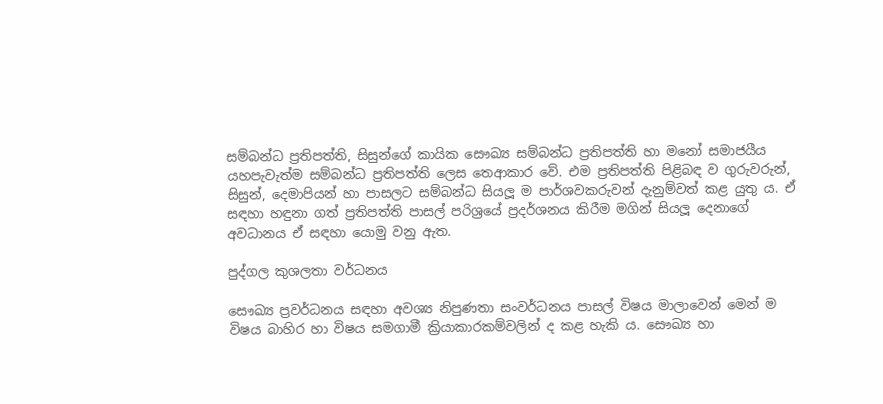සම්බන්ධ ප්‍රතිපත්ති, සිසුන්ගේ කායික සෞඛ්‍ය සම්බන්ධ ප්‍රතිපත්ති හා මනෝ සමාජයීය යහපැවැත්ම සම්බන්ධ ප්‍රතිපත්ති ලෙස තෙආකාර වේ. එම ප්‍රතිපත්ති පිළිබඳ ව ගුරුවරුන්, සිසුන්, දෙමාපියන් හා පාසලට සම්බන්ධ සියලූ ම පාර්ශවකරුවන් දැනුම්වත් කළ යුතු ය. ඒ සඳහා හඳුනා ගත් ප්‍රතිපත්ති පාසල් පරිශ්‍රයේ ප්‍රදර්ශනය කිරීම මගින් සියලූ දෙනාගේ අවධානය ඒ සඳහා යොමු වනු ඇත.

පුද්ගල කුශලතා වර්ධනය

සෞඛ්‍ය ප්‍රවර්ධනය සඳහා අවශ්‍ය නිපුණතා සංවර්ධනය පාසල් විෂය මාලාවෙන් මෙන් ම විෂය බාහිර හා විෂය සමගාමී ක්‍රියාකාරකම්වලින් ද කළ හැකි ය. සෞඛ්‍ය හා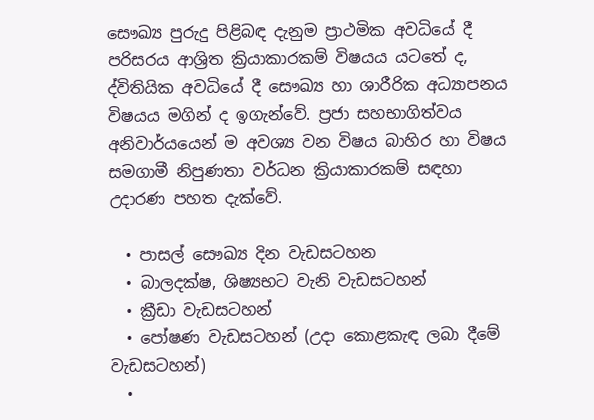සෞඛ්‍ය පුරුදු පිළිබඳ දැනුම ප්‍රාථමික අවධියේ දී පරිසරය ආශ්‍රිත ක්‍රියාකාරකම් විෂයය යටතේ ද, ද්විතියික අවධියේ දී සෞඛ්‍ය හා ශාරීරික අධ්‍යාපනය විෂයය මගින් ද ඉගැන්වේ. ප්‍රජා සහභාගිත්වය අනිවාර්යයෙන් ම අවශ්‍ය වන විෂය බාහිර හා විෂය සමගාමී නිපුණතා වර්ධන ක්‍රියාකාරකම් සඳහා උදාරණ පහත දැක්වේ.

  • පාසල් සෞඛ්‍ය දින වැඩසටහන
  • බාලදක්ෂ, ශිෂ්‍යභට වැනි වැඩසටහන්
  • ක්‍රීඩා වැඩසටහන්
  • පෝෂණ වැඩසටහන් (උදා කොළකැඳ ලබා දීමේ වැඩසටහන්)
  •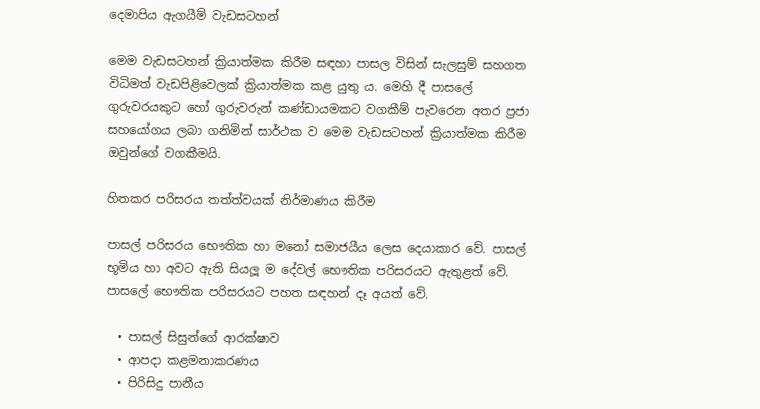දෙමාපිය ඇගයීම් වැඩසටහන්

මෙම වැඩසටහන් ක්‍රියාත්මක කිරීම සඳහා පාසල විසින් සැලසුම් සහගත විධිමත් වැඩපිළිවෙලක් ක්‍රියාත්මක කළ යුතු ය. මෙහි දී පාසලේ ගුරුවරයකුට හෝ ගුරුවරුන් කණ්ඩායමකට වගකීම් පැවරෙන අතර ප්‍රජා සහයෝගය ලබා ගනිමින් සාර්ථක ව මෙම වැඩසටහන් ක්‍රියාත්මක කිරීම ඔවුන්ගේ වගකීමයි.

හිතකර පරිසරය තත්ත්වයක් නිර්මාණය කිරීම

පාසල් පරිසරය භෞතික හා මනෝ සමාජයීය ලෙස දෙයාකාර වේ. පාසල් භූමිය හා අවට ඇති සියලූ ම දේවල් භෞතික පරිසරයට ඇතුළත් වේ. පාසලේ භෞතික පරිසරයට පහත සඳහන් දෑ අයත් වේ.

  • පාසල් සිසුන්ගේ ආරක්ෂාව
  • ආපදා කළමනාකරණය
  • පිරිසිදු පානීය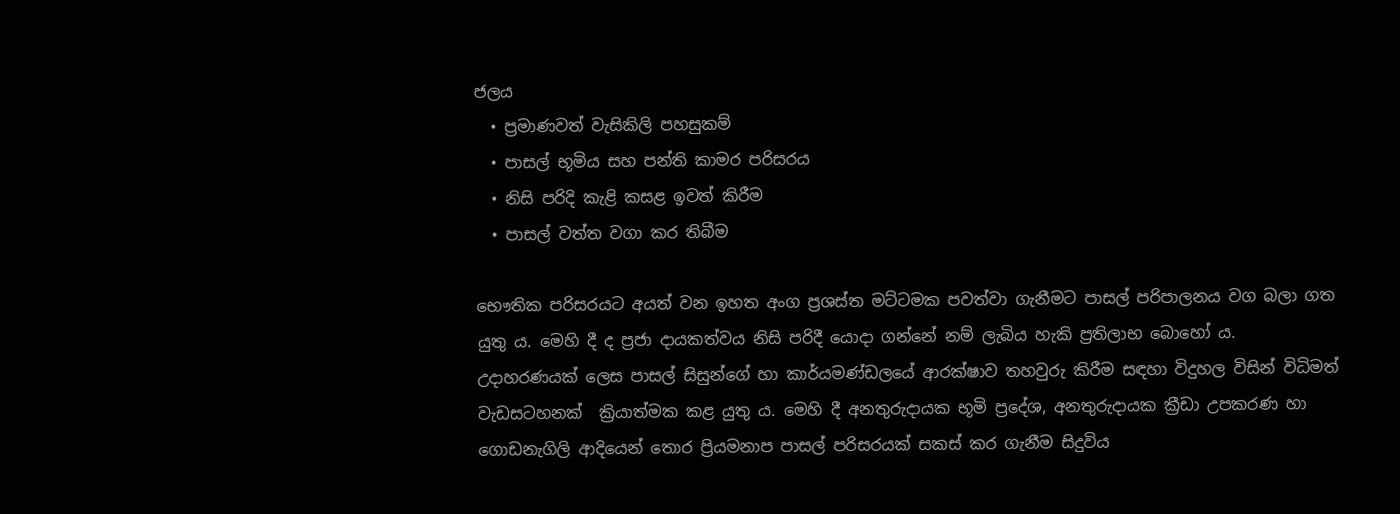ජලය
  • ප්‍රමාණවත් වැසිකිලි පහසුකම්
  • පාසල් භූමිය සහ පන්ති කාමර පරිසරය
  • නිසි පරිදි කැළි කසළ ඉවත් කිරීම
  • පාසල් වත්ත වගා කර තිබීම

භෞතික පරිසරයට අයත් වන ඉහත අංග ප්‍රශස්ත මට්ටමක පවත්වා ගැනීමට පාසල් පරිපාලනය වග බලා ගත යුතු ය. මෙහි දී ද ප්‍රජා දායකත්වය නිසි පරිදී යොදා ගන්නේ නම් ලැබිය හැකි ප්‍රතිලාභ බොහෝ ය. උදාහරණයක් ලෙස පාසල් සිසුන්ගේ හා කාර්යමණ්ඩලයේ ආරක්ෂාව තහවුරු කිරීම සඳහා විදුහල විසින් විධිමත්  වැඩසටහනක්  ක්‍රියාත්මක කළ යුතු ය. මෙහි දී අනතුරුදායක භූමි ප්‍රදේශ, අනතුරුදායක ක්‍රීඩා උපකරණ හා ගොඩනැගිලි ආදියෙන් තොර ප්‍රියමනාප පාසල් පරිසරයක් සකස් කර ගැනීම සිදුවිය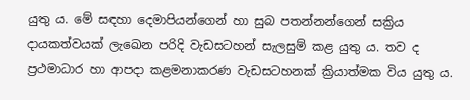යුතු ය. මේ සඳහා දෙමාපියන්ගෙන් හා සුබ පතන්නන්ගෙන් සක්‍රිය දායකත්වයක් ලැඛෙන පරිදි වැඩසටහන් සැලසුම් කළ යුතු ය. තව ද ප්‍රථමාධාර හා ආපදා කළමනාකරණ වැඩසටහනක් ක්‍රියාත්මක විය යුතු ය.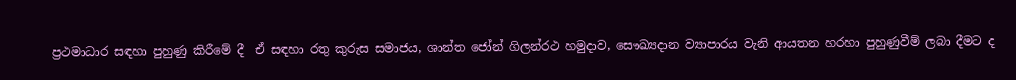ප්‍රථමාධාර සඳහා පුහුණු කිරීමේ දී  ඒ සඳහා රතු කුරුස සමාජය, ශාන්ත ජෝන් ගිලන්රථ හමුදාව, සෞඛ්‍යදාන ව්‍යාපාරය වැනි ආයතන හරහා පුහුණුවීම් ලබා දීමට ද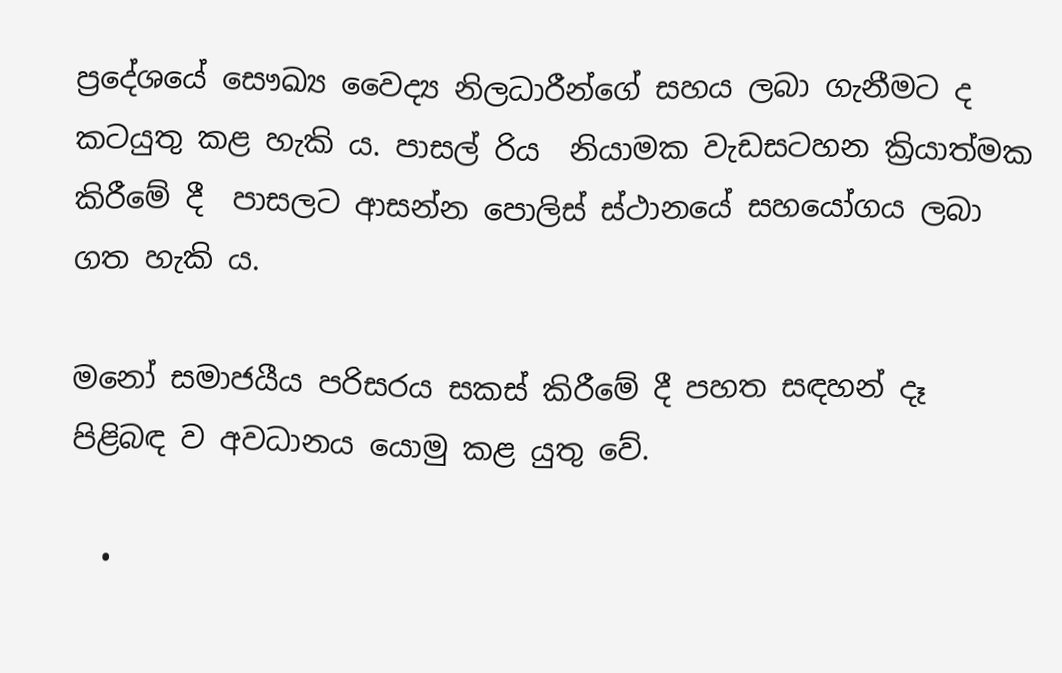ප්‍රදේශයේ සෞඛ්‍ය වෛද්‍ය නිලධාරීන්ගේ සහය ලබා ගැනීමට ද කටයුතු කළ හැකි ය. පාසල් රිය  නියාමක වැඩසටහන ක්‍රියාත්මක කිරීමේ දී  පාසලට ආසන්න පොලිස් ස්ථානයේ සහයෝගය ලබා ගත හැකි ය.

මනෝ සමාජයීය පරිසරය සකස් කිරීමේ දී පහත සඳහන් දෑ පිළිබඳ ව අවධානය යොමු කළ යුතු වේ.

  •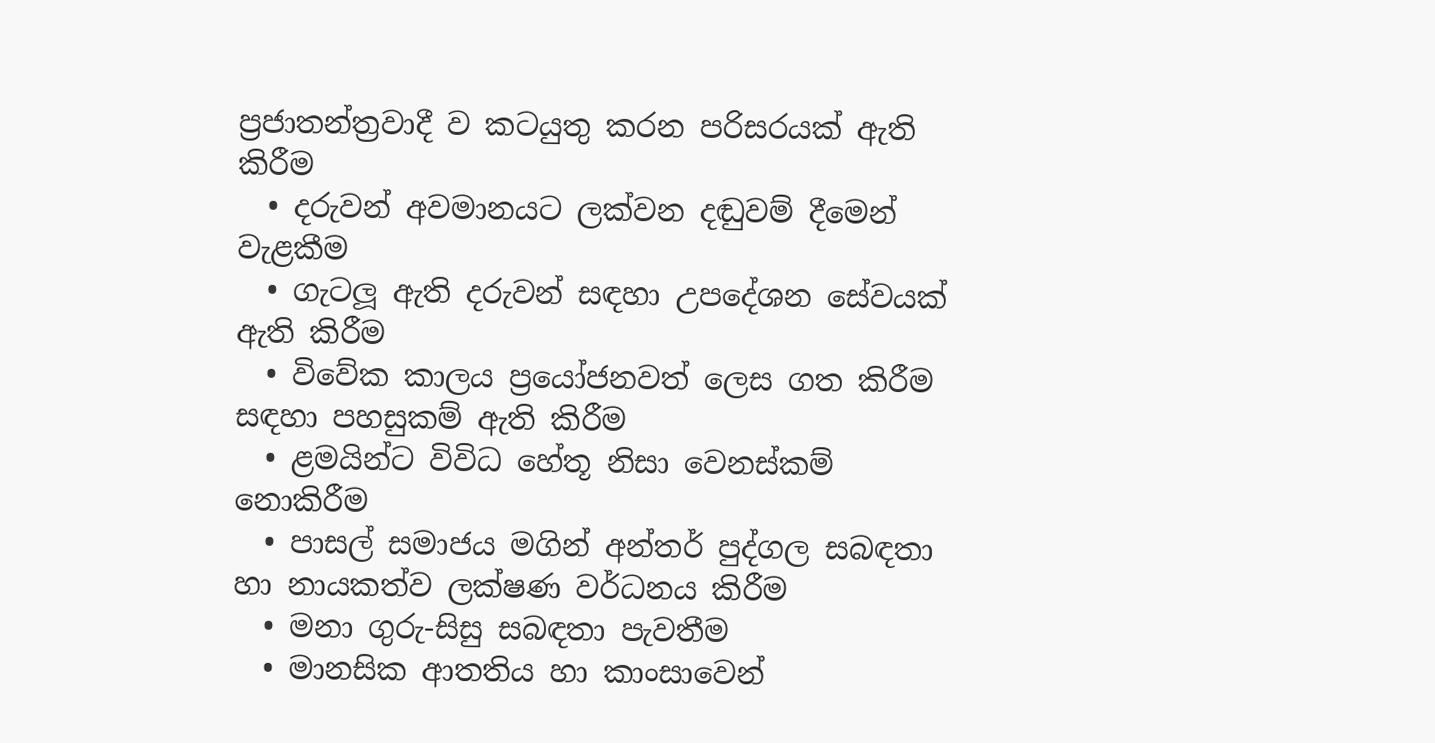ප්‍රජාතන්ත්‍රවාදී ව කටයුතු කරන පරිසරයක් ඇති කිරීම
  • දරුවන් අවමානයට ලක්වන දඬුවම් දීමෙන් වැළකීම
  • ගැටලූ ඇති දරුවන් සඳහා උපදේශන සේවයක් ඇති කිරීම
  • විවේක කාලය ප්‍රයෝජනවත් ලෙස ගත කිරීම සඳහා පහසුකම් ඇති කිරීම
  • ළමයින්ට විවිධ හේතූ නිසා වෙනස්කම් නොකිරීම
  • පාසල් සමාජය මගින් අන්තර් පුද්ගල සබඳතා හා නායකත්ව ලක්ෂණ වර්ධනය කිරීම
  • මනා ගුරු-සිසු සබඳතා පැවතීම
  • මානසික ආතතිය හා කාංසාවෙන්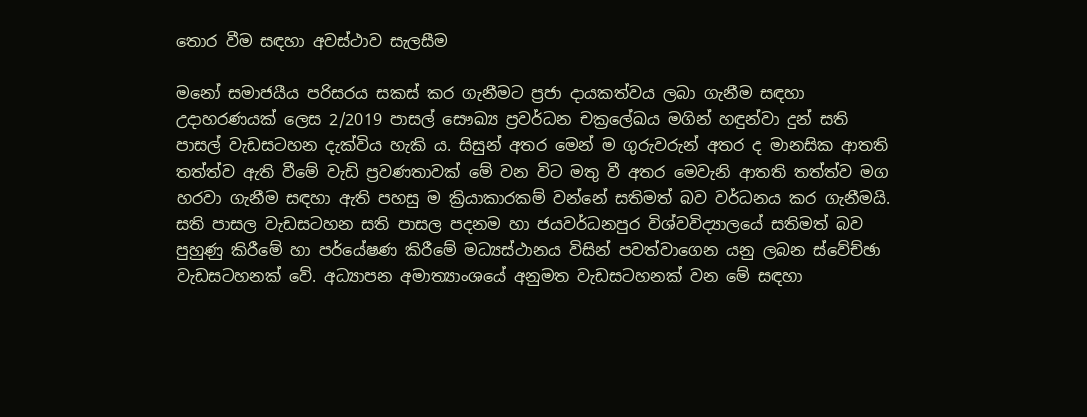තොර වීම සඳහා අවස්ථාව සැලසීම

මනෝ සමාජයීය පරිසරය සකස් කර ගැනීමට ප්‍රජා දායකත්වය ලබා ගැනීම සඳහා උදාහරණයක් ලෙස 2/2019 පාසල් සෞඛ්‍ය ප්‍රවර්ධන චක්‍රලේඛය මගින් හඳුන්වා දුන් සති පාසල් වැඩසටහන දැක්විය හැකි ය. සිසුන් අතර මෙන් ම ගුරුවරුන් අතර ද මානසික ආතති තත්ත්ව ඇති වීමේ වැඩි ප්‍රවණතාවක් මේ වන විට මතු වී අතර මෙවැනි ආතති තත්ත්ව මග හරවා ගැනීම සඳහා ඇති පහසු ම ක්‍රියාකාරකම් වන්නේ සතිමත් බව වර්ධනය කර ගැනීමයි. සති පාසල වැඩසටහන සති පාසල පදනම හා ජයවර්ධනපුර විශ්වවිද්‍යාලයේ සතිමත් බව පුහුණු කිරීමේ හා පර්යේෂණ කිරීමේ මධ්‍යස්ථානය විසින් පවත්වාගෙන යනු ලබන ස්වේච්ඡා වැඩසටහනක් වේ. අධ්‍යාපන අමාත්‍යාංශයේ අනුමත වැඩසටහනක් වන මේ සඳහා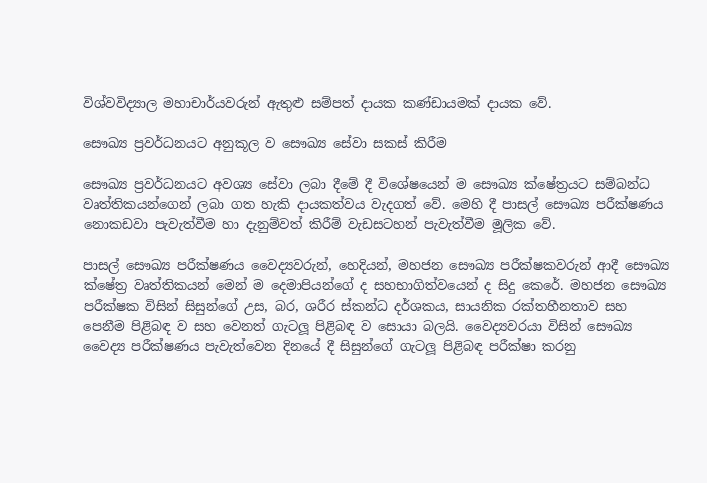විශ්වවිද්‍යාල මහාචාර්යවරුන් ඇතුළු සම්පත් දායක කණ්ඩායමක් දායක වේ.

සෞඛ්‍ය ප්‍රවර්ධනයට අනුකූල ව සෞඛ්‍ය සේවා සකස් කිරීම

සෞඛ්‍ය ප්‍රවර්ධනයට අවශ්‍ය සේවා ලබා දීමේ දී විශේෂයෙන් ම සෞඛ්‍ය ක්ෂේත්‍රයට සම්බන්ධ වෘත්තිකයන්ගෙන් ලබා ගත හැකි දායකත්වය වැදගත් වේ. මෙහි දී පාසල් සෞඛ්‍ය පරීක්ෂණය නොකඩවා පැවැත්වීම හා දැනුම්වත් කිරීම් වැඩසටහන් පැවැත්වීම මූලික වේ.

පාසල් සෞඛ්‍ය පරීක්ෂණය වෛද්‍යවරුන්, හෙදියන්, මහජන සෞඛ්‍ය පරීක්ෂකවරුන් ආදී සෞඛ්‍ය ක්ෂේත්‍ර වෘත්තිකයන් මෙන් ම දෙමාපියන්ගේ ද සහභාගිත්වයෙන් ද සිදු කෙරේ. මහජන සෞඛ්‍ය පරීක්ෂක විසින් සිසුන්ගේ උස, බර, ශරීර ස්කන්ධ දර්ශකය, සායනික රක්තහීනතාව සහ පෙනීම පිළිබඳ ව සහ වෙනත් ගැටලූ පිළිබඳ ව සොයා බලයි. වෛද්‍යවරයා විසින් සෞඛ්‍ය වෛද්‍ය පරීක්ෂණය පැවැත්වෙන දිනයේ දී සිසුන්ගේ ගැටලූ පිළිබඳ පරීක්ෂා කරනු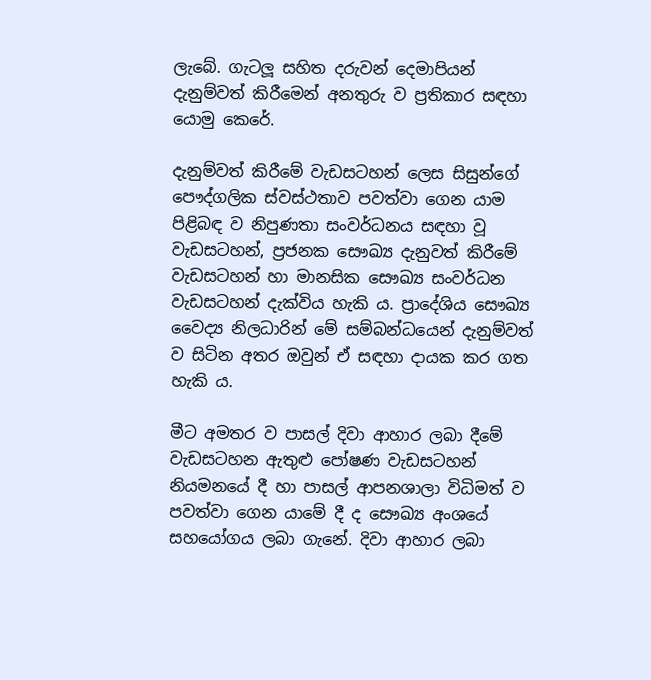ලැබේ. ගැටලූ සහිත දරුවන් දෙමාපියන් දැනුම්වත් කිරීමෙන් අනතුරු ව ප්‍රතිකාර සඳහා යොමු කෙරේ.

දැනුම්වත් කිරීමේ වැඩසටහන් ලෙස සිසුන්ගේ පෞද්ගලික ස්වස්ථතාව පවත්වා ගෙන යාම පිළිබඳ ව නිපුණතා සංවර්ධනය සඳහා වූ වැඩසටහන්, ප්‍රජනක සෞඛ්‍ය දැනුවත් කිරීමේ වැඩසටහන් හා මානසික සෞඛ්‍ය සංවර්ධන වැඩසටහන් දැක්විය හැකි ය. ප්‍රාදේශිය සෞඛ්‍ය වෛද්‍ය නිලධාරින් මේ සම්බන්ධයෙන් දැනුම්වත් ව සිටින අතර ඔවුන් ඒ සඳහා දායක කර ගත හැකි ය.

මීට අමතර ව පාසල් දිවා ආහාර ලබා දීමේ වැඩසටහන ඇතුළු පෝෂණ වැඩසටහන් නියමනයේ දී හා පාසල් ආපනශාලා විධිමත් ව පවත්වා ගෙන යාමේ දී ද සෞඛ්‍ය අංශයේ සහයෝගය ලබා ගැනේ. දිවා ආහාර ලබා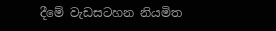දීමේ වැඩසටහන නියමිත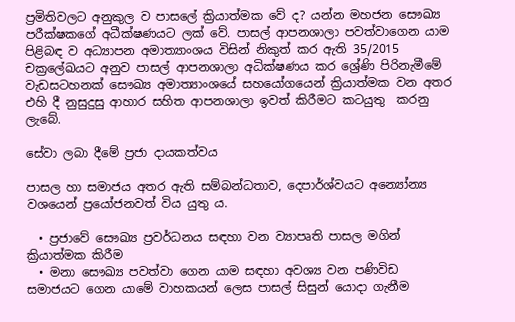ප්‍රමිතිවලට අනුකුල ව පාසලේ ක්‍රියාත්මක වේ ද? යන්න මහජන සෞඛ්‍ය පරීක්ෂකගේ අධීක්ෂණයට ලක් වේ. පාසල් ආපනශාලා පවත්වාගෙන යාම පිළිබඳ ව අධ්‍යාපන අමාත්‍යාංශය විසින් නිකුත් කර ඇති 35/2015 චක්‍රලේඛයට අනුව පාසල් ආපනශාලා අධික්ෂණය කර ශ්‍රේණි පිරිනැමීමේ වැඩසටහනක් සෞඛ්‍ය අමාත්‍යාංශයේ සහයෝගයෙන් ක්‍රියාත්මක වන අතර එහි දී නුසුදුසු ආහාර සහිත ආපනශාලා ඉවත් කිරීමට කටයුතු  කරනු ලැබේ.

සේවා ලබා දීමේ ප්‍රජා දායකත්වය

පාසල හා සමාජය අතර ඇති සම්බන්ධතාව, දෙපාර්ශ්වයට අන්‍යෝන්‍ය වශයෙන් ප්‍රයෝජනවත් විය යුතු ය.

  • ප්‍රජාවේ සෞඛ්‍ය ප්‍රවර්ධනය සඳහා වන ව්‍යාපෘති පාසල මගින් ක්‍රියාත්මක කිරීම
  • මනා සෞඛ්‍ය පවත්වා ගෙන යාම සඳහා අවශ්‍ය වන පණිවිඩ සමාජයට ගෙන යාමේ වාහකයන් ලෙස පාසල් සිසුන් යොදා ගැනීම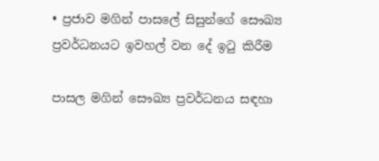• ප්‍රජාව මගින් පාසලේ සිසුන්ගේ සෞඛ්‍ය ප්‍රවර්ධනයට ඉවහල් වන දේ ඉටු කිරීම

පාසල මගින් සෞඛ්‍ය ප්‍රවර්ධනය සඳහා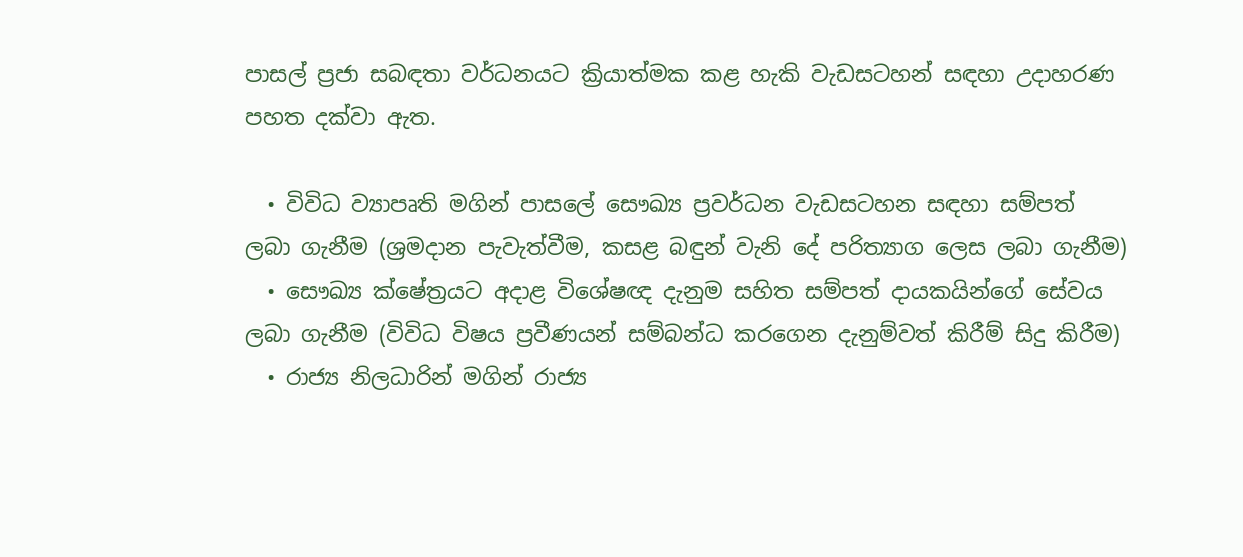පාසල් ප්‍රජා සබඳතා වර්ධනයට ක්‍රියාත්මක කළ හැකි වැඩසටහන් සඳහා උදාහරණ පහත දක්වා ඇත.

  • විවිධ ව්‍යාපෘති මගින් පාසලේ සෞඛ්‍ය ප්‍රවර්ධන වැඩසටහන සඳහා සම්පත් ලබා ගැනීම (ශ්‍රමදාන පැවැත්වීම, කසළ බඳුන් වැනි දේ පරිත්‍යාග ලෙස ලබා ගැනීම)
  • සෞඛ්‍ය ක්ෂේත්‍රයට අදාළ විශේෂඥ දැනුම සහිත සම්පත් දායකයින්ගේ සේවය ලබා ගැනීම (විවිධ විෂය ප්‍රවීණයන් සම්බන්ධ කරගෙන දැනුම්වත් කිරීම් සිදු කිරීම)
  • රාජ්‍ය නිලධාරින් මගින් රාජ්‍ය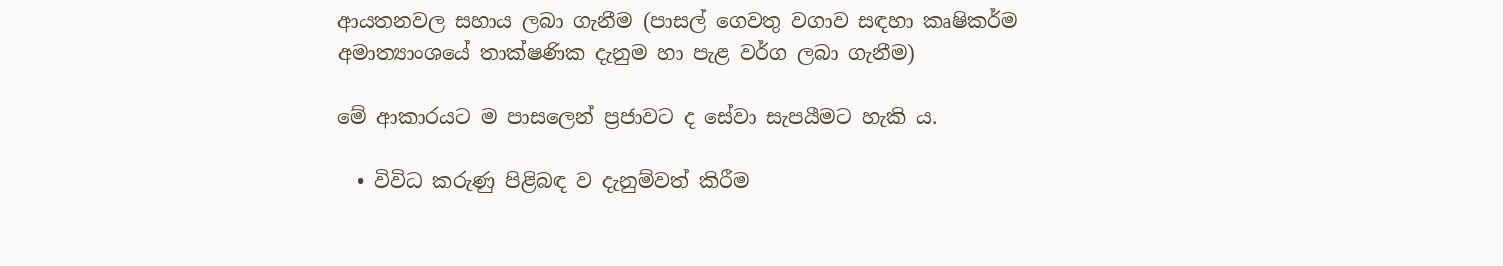ආයතනවල සහාය ලබා ගැනීම (පාසල් ගෙවතු වගාව සඳහා කෘෂිකර්ම අමාත්‍යාංශයේ තාක්ෂණික දැනුම හා පැළ වර්ග ලබා ගැනීම)

මේ ආකාරයට ම පාසලෙන් ප්‍රජාවට ද සේවා සැපයීමට හැකි ය.

  • විවිධ කරුණු පිළිබඳ ව දැනුම්වත් කිරීම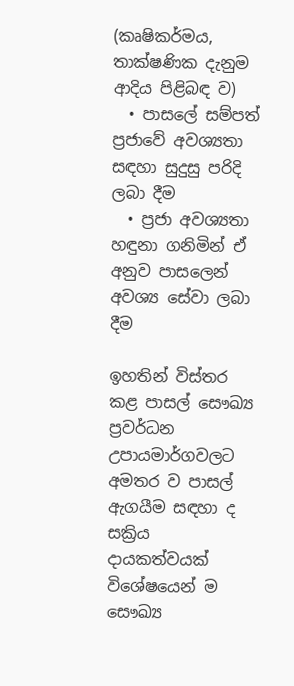(කෘෂිකර්මය, තාක්ෂණික දැනුම ආදිය පිළිබඳ ව)
  • පාසලේ සම්පත් ප්‍රජාවේ අවශ්‍යතා සඳහා සුදුසු පරිදි ලබා දීම
  • ප්‍රජා අවශ්‍යතා හඳුනා ගනිමින් ඒ අනුව පාසලෙන් අවශ්‍ය සේවා ලබා දීම

ඉහතින් විස්තර කළ පාසල් සෞඛ්‍ය ප්‍රවර්ධන උපායමාර්ගවලට අමතර ව පාසල් ඇගයීම සඳහා ද සක්‍රිය දායකත්වයක් විශේෂයෙන් ම සෞඛ්‍ය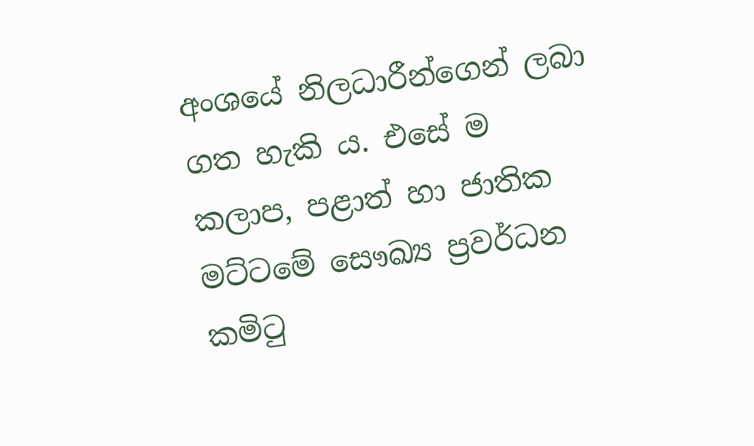අංශයේ නිලධාරීන්ගෙන් ලබා ගත හැකි ය. එසේ ම කලාප, පළාත් හා ජාතික මට්ටමේ සෞඛ්‍ය ප්‍රවර්ධන කමිටු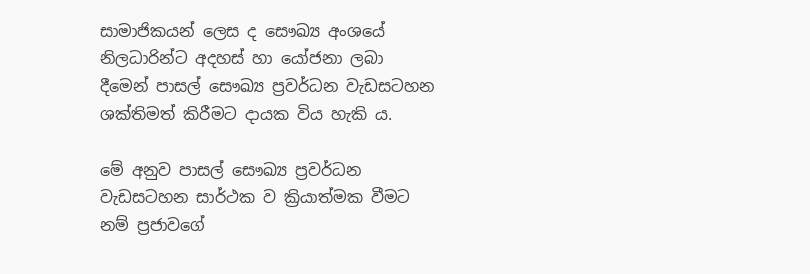සාමාජිකයන් ලෙස ද සෞඛ්‍ය අංශයේ නිලධාරින්ට අදහස් හා යෝජනා ලබා දීමෙන් පාසල් සෞඛ්‍ය ප්‍රවර්ධන වැඩසටහන ශක්තිමත් කිරීමට දායක විය හැකි ය.

මේ අනුව පාසල් සෞඛ්‍ය ප්‍රවර්ධන වැඩසටහන සාර්ථක ව ක්‍රියාත්මක වීමට නම් ප්‍රජාවගේ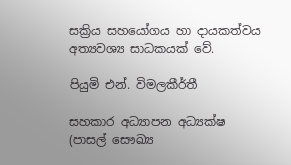සක්‍රිය සහයෝගය හා දායකත්වය අත්‍යවශ්‍ය සාධකයක් වේ.

පියුමි එන්. විමලකීර්තී

සහකාර අධ්‍යාපන අධ්‍යක්ෂ (පාසල් සෞඛ්‍ය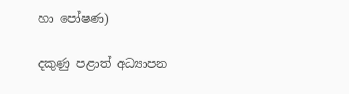හා පෝෂණ)

දකුණු පළාත් අධ්‍යාපන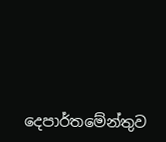දෙපාර්තමේන්තුව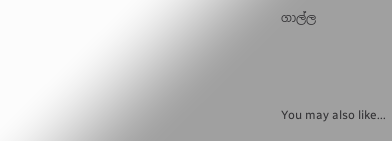ගාල්ල



You may also like...